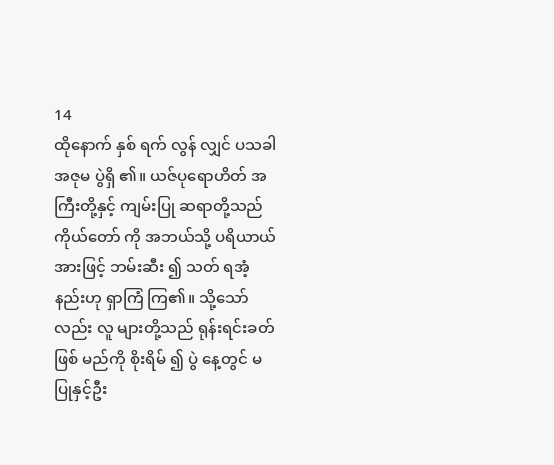14
ထိုနောက် နှစ် ရက် လွန် လျှင် ပသခါ အဇုမ ပွဲရှိ ၏။ ယဇ်ပုရောဟိတ် အကြီးတို့နှင့် ကျမ်းပြု ဆရာတို့သည် ကိုယ်တော် ကို အဘယ်သို့ ပရိယာယ် အားဖြင့် ဘမ်းဆီး ၍ သတ် ရအံ့နည်းဟု ရှာကြံ ကြ၏။ သို့သော်လည်း လူ များတို့သည် ရုန်းရင်းခတ် ဖြစ် မည်ကို စိုးရိမ် ၍ ပွဲ နေ့တွင် မ ပြုနှင့်ဦး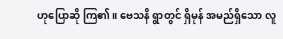ဟုပြောဆို ကြ၏။ ဗေသနိ ရွာတွင် ရှိမုန် အမည်ရှိသော လူ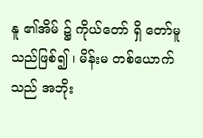နူ ၏အိမ် ၌ ကိုယ်တော် ရှိ တော်မူသည်ဖြစ်၍ ၊ မိန်းမ တစ်ယောက်သည် အဘိုး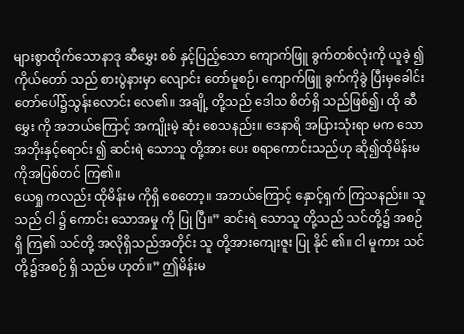များစွာထိုက်သောနာဒု ဆီမွှေး စစ် နှင့်ပြည့်သော ကျောက်ဖြူ ခွက်တစ်လုံးကို ယူခဲ့ ၍ကိုယ်တော် သည် စားပွဲနားမှာ လျောင်း တော်မူစဉ်၊ ကျောက်ဖြူ ခွက်ကိုခွဲ ပြီးမှခေါင်း တော်ပေါ်၌သွန်းလောင်း လေ၏။ အချို့ တို့သည် ဒေါသ စိတ်ရှိ သည်ဖြစ်၍၊ ထို ဆီမွှေး ကို အဘယ်ကြောင့် အကျိုးမဲ့ ဆုံး စေသနည်း။ ဒေနာရိ အပြားသုံးရာ မက သောအဘိုးနှင့်ရောင်း ၍ ဆင်းရဲ သောသူ တို့အား ပေး စရာကောင်းသည်ဟု ဆို၍ထိုမိန်းမ ကိုအပြစ်တင် ကြ၏။
ယေရှု ကလည်း ထိုမိန်းမ ကိုရှိ စေတော့။ အဘယ်ကြောင့် နှောင့်ရှက် ကြသနည်း။ သူသည် ငါ ၌ ကောင်း သောအမှု ကို ပြု ပြီ။” ဆင်းရဲ သောသူ တို့သည် သင်တို့၌ အစဉ် ရှိ ကြ၏ သင်တို့ အလိုရှိသည်အတိုင်း သူ တို့အားကျေးဇူး ပြု နိုင် ၏။ ငါ မူကား သင်တို့၌အစဉ် ရှိ သည်မ ဟုတ်။” ဤမိန်းမ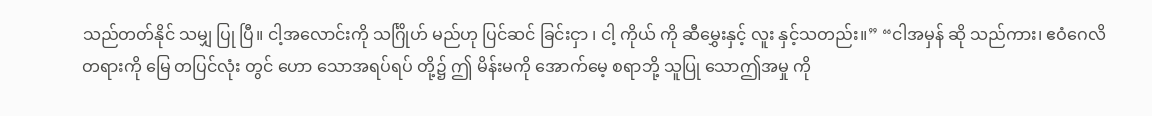သည်တတ်နိုင် သမျှ ပြု ပြီ။ ငါ့အလောင်းကို သင်္ဂြိုဟ် မည်ဟု ပြင်ဆင် ခြင်းငှာ ၊ ငါ့ ကိုယ် ကို ဆီမွှေးနှင့် လူး နှင့်သတည်း။” “ငါအမှန် ဆို သည်ကား၊ ဧဝံဂေလိ တရားကို မြေ တပြင်လုံး တွင် ဟော သောအရပ်ရပ် တို့၌ ဤ မိန်းမကို အောက်မေ့ စရာဘို့ သူပြု သောဤအမှု ကို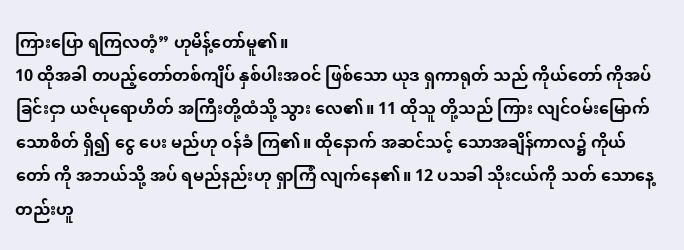ကြားပြော ရကြလတံ့” ဟုမိန့်တော်မူ၏။
10 ထိုအခါ တပည့်တော်တစ်ကျိပ် နှစ်ပါးအဝင် ဖြစ်သော ယုဒ ရှကာရုတ် သည် ကိုယ်တော် ကိုအပ် ခြင်းငှာ ယဇ်ပုရောဟိတ် အကြီးတို့ထံသို့ သွား လေ၏။ 11 ထိုသူ တို့သည် ကြား လျင်ဝမ်းမြောက်သောစိတ် ရှိ၍ ငွေ ပေး မည်ဟု ဝန်ခံ ကြ၏။ ထိုနောက် အဆင်သင့် သောအချိန်ကာလ၌ ကိုယ်တော် ကို အဘယ်သို့ အပ် ရမည်နည်းဟု ရှာကြံ လျက်နေ၏။ 12 ပသခါ သိုးငယ်ကို သတ် သောနေ့တည်းဟူ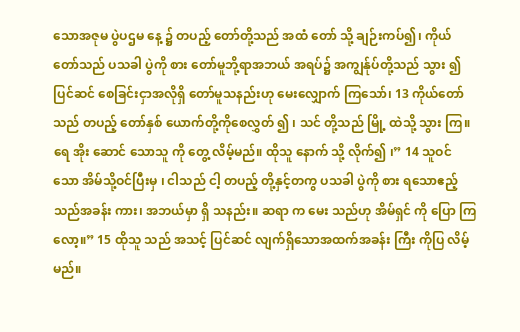သောအဇုမ ပွဲပဌမ နေ့ ၌ တပည့် တော်တို့သည် အထံ တော် သို့ ချဉ်းကပ်၍၊ ကိုယ်တော်သည် ပသခါ ပွဲကို စား တော်မူဘို့ရာအဘယ် အရပ်၌ အကျွန်ုပ်တို့သည် သွား ၍ ပြင်ဆင် စေခြင်းငှာအလိုရှိ တော်မူသနည်းဟု မေးလျှောက် ကြသော်၊ 13 ကိုယ်တော် သည် တပည့် တော်နှစ် ယောက်တို့ကိုစေလွှတ် ၍ ၊ သင် တို့သည် မြို့ ထဲသို့ သွား ကြ။ ရေ အိုး ဆောင် သောသူ ကို တွေ့ လိမ့်မည်။ ထိုသူ နောက် သို့ လိုက်၍ ၊” 14 သူဝင် သော အိမ်သို့ဝင်ပြီးမှ ၊ ငါသည် ငါ့ တပည့် တို့နှင့်တကွ ပသခါ ပွဲကို စား ရသောဧည့်သည်အခန်း ကား၊ အဘယ်မှာ ရှိ သနည်း။ ဆရာ က မေး သည်ဟု အိမ်ရှင် ကို ပြော ကြလော့။” 15 ထိုသူ သည် အသင့် ပြင်ဆင် လျက်ရှိသောအထက်အခန်း ကြီး ကိုပြ လိမ့်မည်။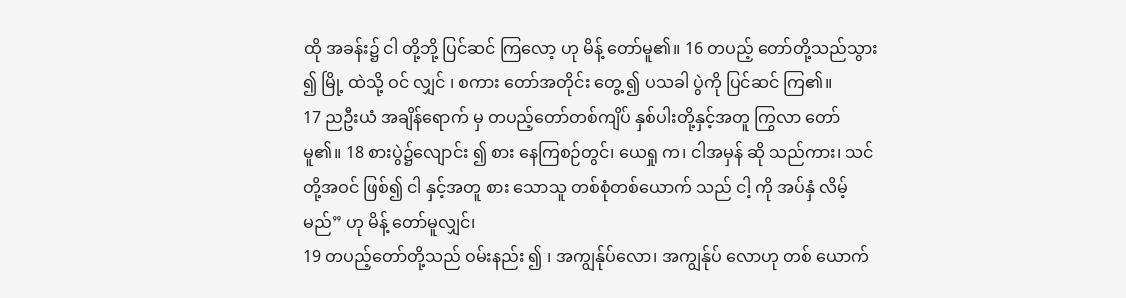ထို အခန်း၌ ငါ တို့ဘို့ ပြင်ဆင် ကြလော့ ဟု မိန့် တော်မူ၏။ 16 တပည့် တော်တို့သည်သွား ၍ မြို့ ထဲသို့ ဝင် လျှင် ၊ စကား တော်အတိုင်း တွေ့ ၍ ပသခါ ပွဲကို ပြင်ဆင် ကြ၏။
17 ညဦးယံ အချိန်ရောက် မှ တပည့်တော်တစ်ကျိပ် နှစ်ပါးတို့နှင့်အတူ ကြွလာ တော်မူ၏။ 18 စားပွဲ၌လျောင်း ၍ စား နေကြစဉ်တွင်၊ ယေရှု က၊ ငါအမှန် ဆို သည်ကား၊ သင် တို့အဝင် ဖြစ်၍ ငါ နှင့်အတူ စား သောသူ တစ်စုံတစ်ယောက် သည် ငါ့ ကို အပ်နှံ လိမ့်မည်” ဟု မိန့် တော်မူလျှင်၊
19 တပည့်တော်တို့သည် ဝမ်းနည်း ၍ ၊ အကျွန်ုပ်လော၊ အကျွန်ုပ် လောဟု တစ် ယောက်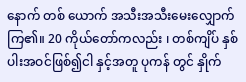နောက် တစ် ယောက် အသီးအသီးမေးလျှောက် ကြ၏။ 20 ကိုယ်တော်ကလည်း ၊ တစ်ကျိပ် နှစ်ပါးအဝင်ဖြစ်၍ငါ နှင့်အတူ ပုကန် တွင် နှိုက်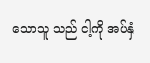သောသူ သည် ငါ့ကို အပ်နှံ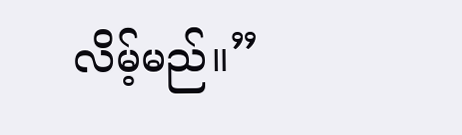လိမ့်မည်။”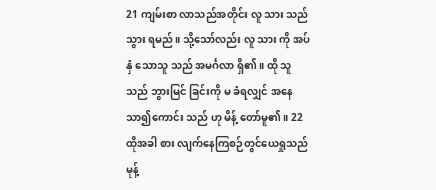21 ကျမ်းစာ လာသည်အတိုင်း လူ သား သည် သွား ရမည်။ သို့သော်လည်း လူ သား ကို အပ်နှံ သောသူ သည် အမင်္ဂလာ ရှိ၏။ ထို သူ သည် ဘွားမြင် ခြင်းကို မ ခံရလျှင် အနေသာ၍ကောင်း သည် ဟု မိန့် တော်မူ၏။ 22 ထိုအခါ စား လျက်နေကြစဉ်တွင်ယေရှုသည်မုန့်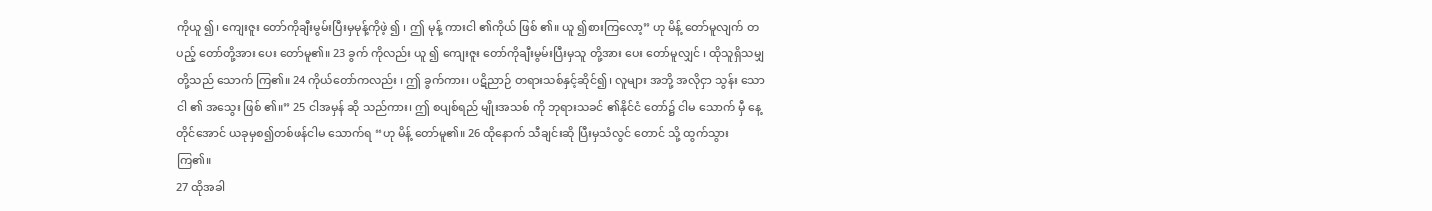ကိုယူ ၍၊ ကျေးဇူး တော်ကိုချီးမွမ်းပြီးမှမုန့်ကိုဖဲ့ ၍ ၊ ဤ မုန့် ကားငါ ၏ကိုယ် ဖြစ် ၏။ ယူ ၍စားကြလော့” ဟု မိန့် တော်မူလျက် တပည့် တော်တို့အား ပေး တော်မူ၏။ 23 ခွက် ကိုလည်း ယူ ၍ ကျေးဇူး တော်ကိုချီးမွမ်းပြီးမှသူ တို့အား ပေး တော်မူလျှင် ၊ ထိုသူရှိသမျှ တို့သည် သောက် ကြ၏။ 24 ကိုယ်တော်ကလည်း ၊ ဤ ခွက်ကား၊ ပဋိညာဉ် တရားသစ်နှင့်ဆိုင်၍၊ လူများ အဘို့ အလိုငှာ သွန်း သော ငါ ၏ အသွေး ဖြစ် ၏။” 25 ငါအမှန် ဆို သည်ကား၊ ဤ စပျစ်ရည် မျိုးအသစ် ကို ဘုရားသခင် ၏နိုင်ငံ တော်၌ ငါမ သောက် မှီ နေ့ တိုင်အောင် ယခုမှစ၍တစ်ဖန်ငါမ သောက်ရ “ဟု မိန့် တော်မူ၏။ 26 ထိုနောက် သီချင်းဆို ပြီးမှသံလွင် တောင် သို့ ထွက်သွား ကြ၏။
27 ထိုအခါ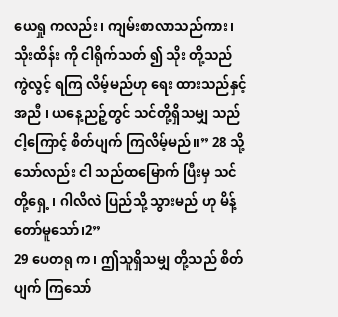ယေရှု ကလည်း၊ ကျမ်းစာလာသည်ကား၊ သိုးထိန်း ကို ငါရိုက်သတ် ၍ သိုး တို့သည် ကွဲလွင့် ရကြ လိမ့်မည်ဟု ရေး ထားသည်နှင့်အညီ ၊ ယနေ့ညဉ့်တွင် သင်တို့ရှိသမျှ သည် ငါ့ကြောင့် စိတ်ပျက် ကြလိမ့်မည်။” 28 သို့သော်လည်း ငါ သည်ထမြောက် ပြီးမှ သင် တို့ရှေ့ ၊ ဂါလိလဲ ပြည်သို့ သွားမည် ဟု မိန့် တော်မူသော်၊2”
29 ပေတရု က၊ ဤသူရှိသမျှ တို့သည် စိတ်ပျက် ကြသော်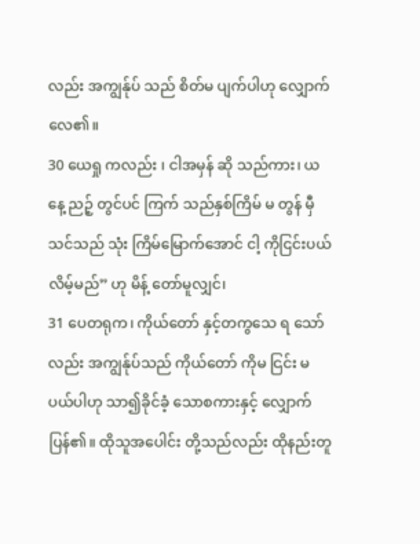လည်း အကျွန်ုပ် သည် စိတ်မ ပျက်ပါဟု လျှောက် လေ၏။
30 ယေရှု ကလည်း ၊ ငါအမှန် ဆို သည်ကား၊ ယနေ့ ညဉ့် တွင်ပင် ကြက် သည်နှစ်ကြိမ် မ တွန် မှီ သင်သည် သုံး ကြိမ်မြောက်အောင် ငါ့ ကိုငြင်းပယ် လိမ့်မည်” ဟု မိန့် တော်မူလျှင်၊
31 ပေတရုက၊ ကိုယ်တော် နှင့်တကွသေ ရ သော်လည်း အကျွန်ုပ်သည် ကိုယ်တော် ကိုမ ငြင်း မပယ်ပါဟု သာ၍ခိုင်ခံ့ သောစကားနှင့် လျှောက် ပြန်၏။ ထိုသူအပေါင်း တို့သည်လည်း ထိုနည်းတူ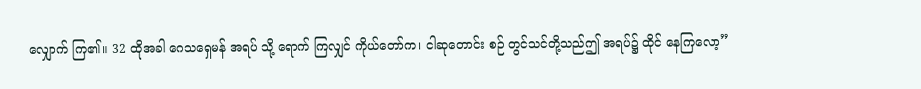လျှောက် ကြ၏။ 32 ထိုအခါ ဂေသရှေမန် အရပ် သို့ ရောက် ကြလျှင် ကိုယ်တော်က၊ ငါဆုတောင်း စဉ် တွင်သင်တို့သည်ဤ အရပ်၌ ထိုင် နေကြလော့”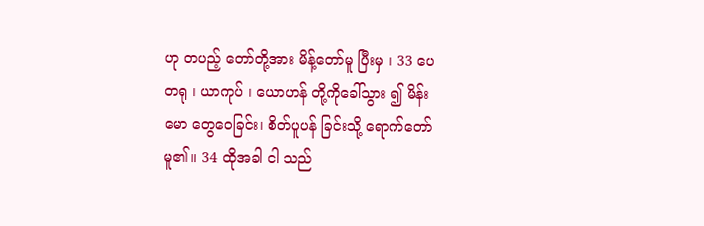ဟု တပည့် တော်တို့အား မိန့်တော်မူ ပြီးမှ ၊ 33 ပေတရု ၊ ယာကုပ် ၊ ယောဟန် တို့ကိုခေါ်သွား ၍ မိန်းမော တွေဝေခြင်း၊ စိတ်ပူပန် ခြင်းသို့ ရောက်တော်မူ၏။ 34 ထိုအခါ ငါ သည်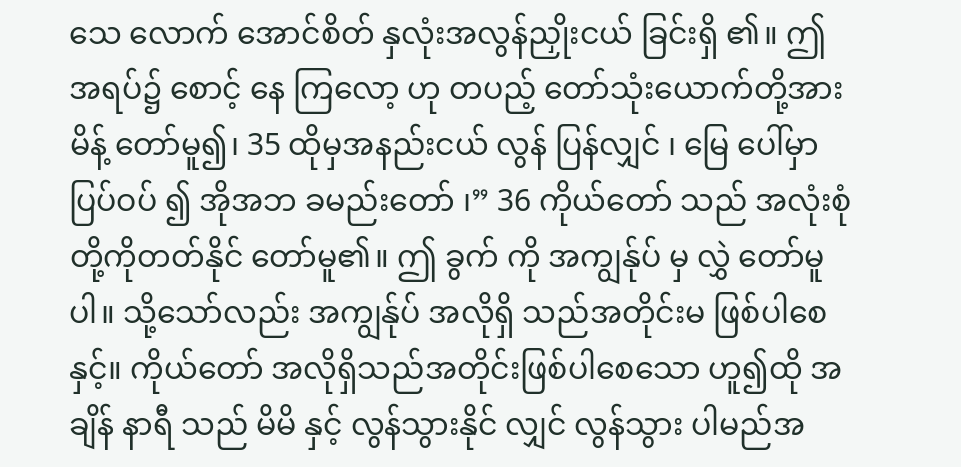သေ လောက် အောင်စိတ် နှလုံးအလွန်ညှိုးငယ် ခြင်းရှိ ၏။ ဤ အရပ်၌ စောင့် နေ ကြလော့ ဟု တပည့် တော်သုံးယောက်တို့အား မိန့် တော်မူ၍၊ 35 ထိုမှအနည်းငယ် လွန် ပြန်လျှင် ၊ မြေ ပေါ်မှာ ပြပ်ဝပ် ၍ အိုအဘ ခမည်းတော် ၊” 36 ကိုယ်တော် သည် အလုံးစုံ တို့ကိုတတ်နိုင် တော်မူ၏။ ဤ ခွက် ကို အကျွန်ုပ် မှ လွှဲ တော်မူပါ။ သို့သော်လည်း အကျွန်ုပ် အလိုရှိ သည်အတိုင်းမ ဖြစ်ပါစေနှင့်။ ကိုယ်တော် အလိုရှိသည်အတိုင်းဖြစ်ပါစေသော ဟူ၍ထို အချိန် နာရီ သည် မိမိ နှင့် လွန်သွားနိုင် လျှင် လွန်သွား ပါမည်အ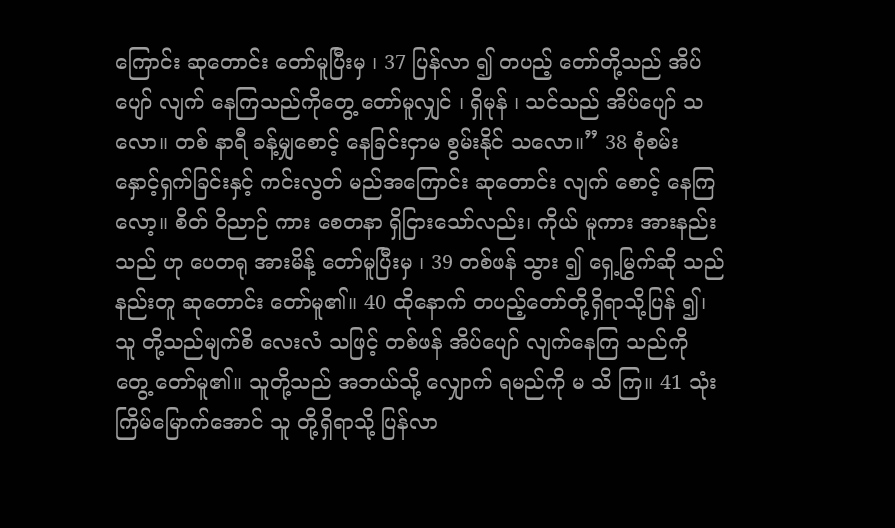ကြောင်း ဆုတောင်း တော်မူပြီးမှ ၊ 37 ပြန်လာ ၍ တပည့် တော်တို့သည် အိပ်ပျော် လျက် နေကြသည်ကိုတွေ့ တော်မူလျှင် ၊ ရှိမုန် ၊ သင်သည် အိပ်ပျော် သလော။ တစ် နာရီ ခန့်မျှစောင့် နေခြင်းငှာမ စွမ်းနိုင် သလော။” 38 စုံစမ်း နှောင့်ရှက်ခြင်းနှင့် ကင်းလွတ် မည်အကြောင်း ဆုတောင်း လျက် စောင့် နေကြလော့။ စိတ် ဝိညာဉ် ကား စေတနာ ရှိငြားသော်လည်း၊ ကိုယ် မူကား အားနည်း သည် ဟု ပေတရု အားမိန့် တော်မူပြီးမှ ၊ 39 တစ်ဖန် သွား ၍ ရှေ့မြွက်ဆို သည်နည်းတူ ဆုတောင်း တော်မူ၏။ 40 ထိုနောက် တပည့်တော်တို့ရှိရာသို့ပြန် ၍၊ သူ တို့သည်မျက်စိ လေးလံ သဖြင့် တစ်ဖန် အိပ်ပျော် လျက်နေကြ သည်ကို တွေ့ တော်မူ၏။ သူတို့သည် အဘယ်သို့ လျှောက် ရမည်ကို မ သိ ကြ။ 41 သုံး ကြိမ်မြောက်အောင် သူ တို့ရှိရာသို့ ပြန်လာ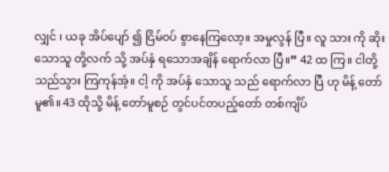လျှင် ၊ ယခု အိပ်ပျော် ၍ ငြိမ်ဝပ် စွာနေကြလော့။ အမှုလွန် ပြီ။ လူ သား ကို ဆိုး သောသူ တို့လက် သို့ အပ်နှံ ရသောအချိန် ရောက်လာ ပြီ။” 42 ထ ကြ။ ငါတို့သည်သွား ကြကုန်အံ့။ ငါ့ ကို အပ်နှံ သောသူ သည် ရောက်လာ ပြီ ဟု မိန့် တော်မူ၏။ 43 ထိုသို့ မိန့် တော်မူစဉ် တွင်ပင်တပည့်တော် တစ်ကျိပ်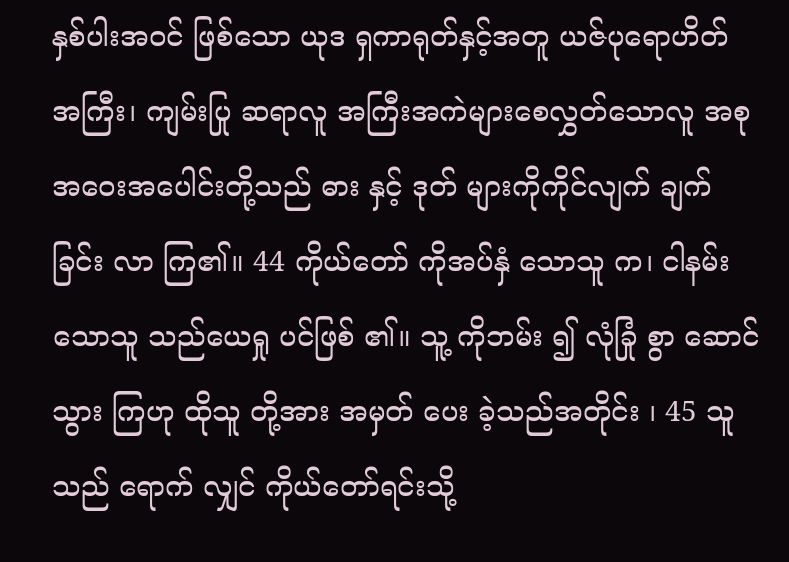နှစ်ပါးအဝင် ဖြစ်သော ယုဒ ရှကာရုတ်နှင့်အတူ ယဇ်ပုရောဟိတ် အကြီး၊ ကျမ်းပြု ဆရာလူ အကြီးအကဲများစေလွှတ်သောလူ အစုအဝေးအပေါင်းတို့သည် ဓား နှင့် ဒုတ် များကိုကိုင်လျက် ချက်ခြင်း လာ ကြ၏။ 44 ကိုယ်တော် ကိုအပ်နှံ သောသူ က၊ ငါနမ်း သောသူ သည်ယေရှု ပင်ဖြစ် ၏။ သူ့ ကိုဘမ်း ၍ လုံခြုံ စွာ ဆောင်သွား ကြဟု ထိုသူ တို့အား အမှတ် ပေး ခဲ့သည်အတိုင်း ၊ 45 သူသည် ရောက် လျှင် ကိုယ်တော်ရင်းသို့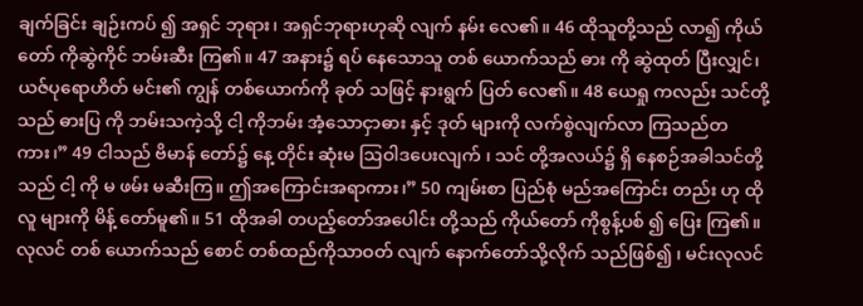ချက်ခြင်း ချဉ်းကပ် ၍ အရှင် ဘုရား၊ အရှင်ဘုရားဟုဆို လျက် နမ်း လေ၏။ 46 ထိုသူတို့သည် လာ၍ ကိုယ်တော် ကိုဆွဲကိုင် ဘမ်းဆီး ကြ၏။ 47 အနား၌ ရပ် နေသောသူ တစ် ယောက်သည် ဓား ကို ဆွဲထုတ် ပြီးလျှင်၊ ယဇ်ပုရောဟိတ် မင်း၏ ကျွန် တစ်ယောက်ကို ခုတ် သဖြင့် နားရွက် ပြတ် လေ၏။ 48 ယေရှု ကလည်း သင်တို့သည် ဓားပြ ကို ဘမ်းသကဲ့သို့ ငါ့ ကိုဘမ်း အံ့သောငှာဓား နှင့် ဒုတ် များကို လက်စွဲလျက်လာ ကြသည်တကား၊” 49 ငါသည် ဗိမာန် တော်၌ နေ့ တိုင်း ဆုံးမ ဩဝါဒပေးလျက် ၊ သင် တို့အလယ်၌ ရှိ နေစဉ်အခါသင်တို့သည် ငါ့ ကို မ ဖမ်း မဆီးကြ။ ဤအကြောင်းအရာကား၊” 50 ကျမ်းစာ ပြည်စုံ မည်အကြောင်း တည်း ဟု ထိုလူ များကို မိန့် တော်မူ၏။ 51 ထိုအခါ တပည့်တော်အပေါင်း တို့သည် ကိုယ်တော် ကိုစွန့်ပစ် ၍ ပြေး ကြ၏။ လုလင် တစ် ယောက်သည် စောင် တစ်ထည်ကိုသာဝတ် လျက် နောက်တော်သို့လိုက် သည်ဖြစ်၍ ၊ မင်းလုလင်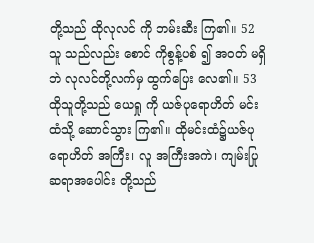တို့သည် ထိုလုလင် ကို ဘမ်းဆီး ကြ၏။ 52 သူ သည်လည်း စောင် ကိုစွန့်ပစ် ၍ အဝတ် မရှိဘဲ လုလင်တို့လက်မှ ထွက်ပြေး လေ၏။ 53 ထိုသူတို့သည် ယေရှု ကို ယဇ်ပုရောဟိတ် မင်းထံသို့ ဆောင်သွား ကြ၏။ ထိုမင်းထံ၌ယဇ်ပုရောဟိတ် အကြီး၊ လူ အကြီးအကဲ၊ ကျမ်းပြု ဆရာအပေါင်း တို့သည်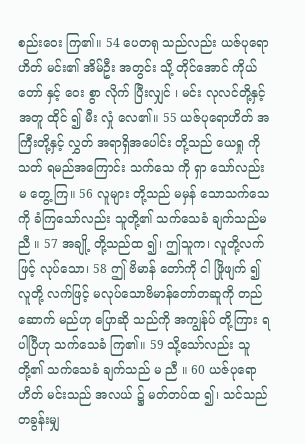စည်းဝေး ကြ၏။ 54 ပေတရု သည်လည်း ယဇ်ပုရောဟိတ် မင်း၏ အိမ်ဦး အတွင်း သို့ တိုင်အောင် ကိုယ်တော် နှင့် ဝေး စွာ လိုက် ပြီးလျှင် ၊ မင်း လုလင်တို့နှင့်အတူ ထိုင် ၍ မီး လှုံ လေ၏။ 55 ယဇ်ပုရောဟိတ် အကြီးတို့နှင့် လွှတ် အရာရှိအပေါင်း တို့သည် ယေရှု ကို သတ် ရမည်အကြောင်း သက်သေ ကို ရှာ သော်လည်း မ တွေ့ ကြ။ 56 လူများ တို့သည် မမှန် သောသက်သေကို ခံကြသော်လည်း သူတို့၏ သက်သေခံ ချက်သည်မ ညီ ။ 57 အချို့ တို့သည်ထ ၍၊ ဤသူက၊ လူတို့လက် ဖြင့် လုပ်သော၊ 58 ဤ ဗိမာန် တော်ကို ငါ ဖြိုဖျက် ၍ လူတို့ လက်ဖြင့် မလုပ်သောဗိမာန်တော်တဆူကို တည်ဆောက် မည်ဟု ပြောဆို သည်ကို အကျွန်ုပ် တို့ကြား ရပါပြီဟု သက်သေခံ ကြ၏။ 59 သို့သော်လည်း သူ တို့၏ သက်သေခံ ချက်သည် မ ညီ ။ 60 ယဇ်ပုရောဟိတ် မင်းသည် အလယ် ၌ မတ်တပ်ထ ၍၊ သင်သည် တခွန်းမျှ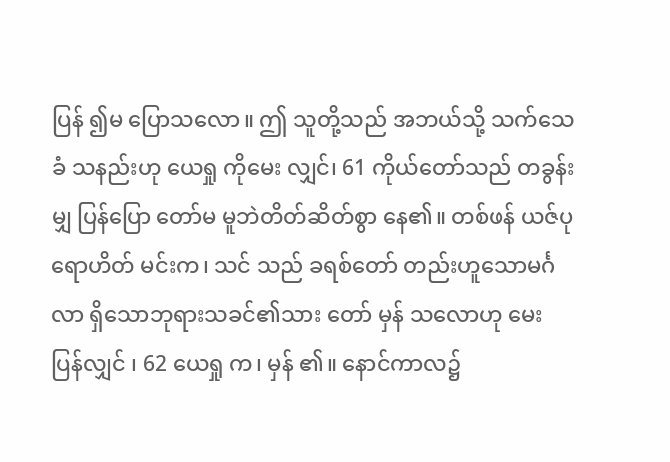ပြန် ၍မ ပြောသလော။ ဤ သူတို့သည် အဘယ်သို့ သက်သေခံ သနည်းဟု ယေရှု ကိုမေး လျှင်၊ 61 ကိုယ်တော်သည် တခွန်းမျှ ပြန်ပြော တော်မ မူဘဲတိတ်ဆိတ်စွာ နေ၏။ တစ်ဖန် ယဇ်ပုရောဟိတ် မင်းက၊ သင် သည် ခရစ်တော် တည်းဟူသောမင်္ဂလာ ရှိသောဘုရားသခင်၏သား တော် မှန် သလောဟု မေး ပြန်လျှင် ၊ 62 ယေရှု က၊ မှန် ၏။ နောင်ကာလ၌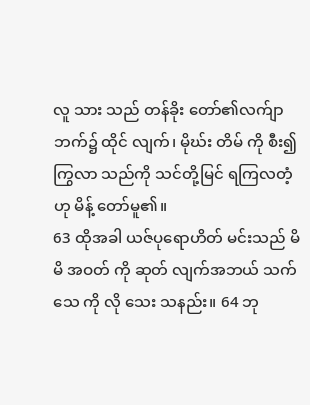လူ သား သည် တန်ခိုး တော်၏လက်ျာ ဘက်၌ ထိုင် လျက်၊ မိုဃ်း တိမ် ကို စီး၍ ကြွလာ သည်ကို သင်တို့မြင် ရကြလတံ့ ဟု မိန့် တော်မူ၏။
63 ထိုအခါ ယဇ်ပုရောဟိတ် မင်းသည် မိမိ အဝတ် ကို ဆုတ် လျက်အဘယ် သက်သေ ကို လို သေး သနည်း။ 64 ဘု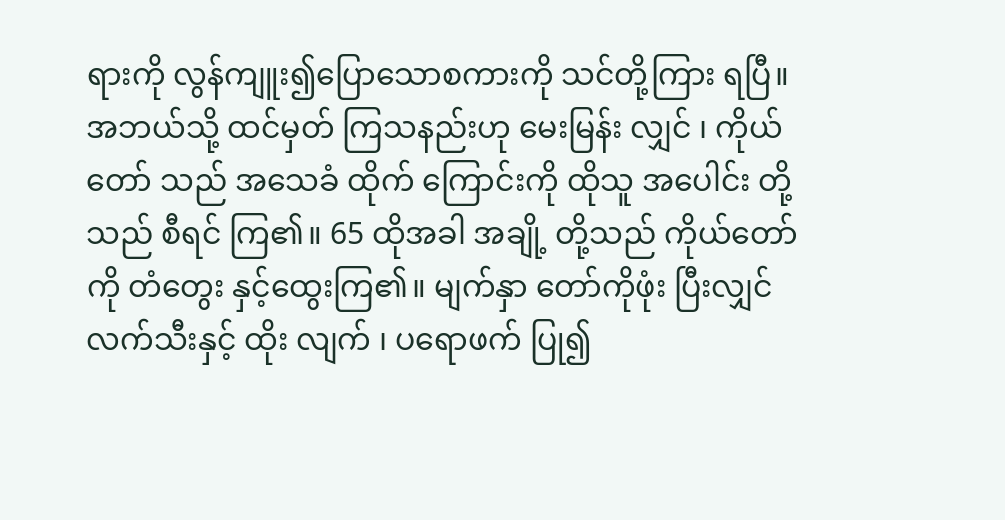ရားကို လွန်ကျူး၍ပြောသောစကားကို သင်တို့ကြား ရပြီ။ အဘယ်သို့ ထင်မှတ် ကြသနည်းဟု မေးမြန်း လျှင် ၊ ကိုယ်တော် သည် အသေခံ ထိုက် ကြောင်းကို ထိုသူ အပေါင်း တို့သည် စီရင် ကြ၏။ 65 ထိုအခါ အချို့ တို့သည် ကိုယ်တော် ကို တံတွေး နှင့်ထွေးကြ၏။ မျက်နှာ တော်ကိုဖုံး ပြီးလျှင် လက်သီးနှင့် ထိုး လျက် ၊ ပရောဖက် ပြု၍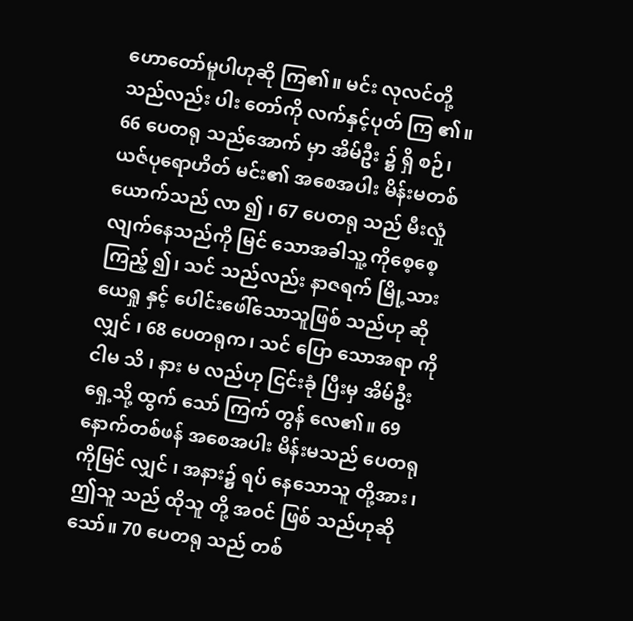ဟောတော်မူပါဟုဆို ကြ၏။ မင်း လုလင်တို့သည်လည်း ပါး တော်ကို လက်နှင့်ပုတ် ကြ ၏။
66 ပေတရု သည်အောက် မှာ အိမ်ဦး ၌ ရှိ စဉ်၊ ယဇ်ပုရောဟိတ် မင်း၏ အစေအပါး မိန်းမတစ် ယောက်သည် လာ ၍ ၊ 67 ပေတရု သည် မီးလှုံ လျက်နေသည်ကို မြင် သောအခါသူ့ ကိုစေ့စေ့ကြည့် ၍၊ သင် သည်လည်း နာဇရက် မြို့သားယေရှု နှင့် ပေါင်းဖေါ်သောသူဖြစ် သည်ဟု ဆို လျှင် ၊ 68 ပေတရုက၊ သင် ပြော သောအရာ ကိုငါမ သိ ၊ နား မ လည်ဟု ငြင်းခုံ ပြီးမှ အိမ်ဦး ရှေ့သို့ ထွက် သော် ကြက် တွန် လေ၏။ 69 နောက်တစ်ဖန် အစေအပါး မိန်းမသည် ပေတရု ကိုမြင် လျှင် ၊ အနား၌ ရပ် နေသောသူ တို့အား၊ ဤသူ သည် ထိုသူ တို့ အဝင် ဖြစ် သည်ဟုဆို သော်။ 70 ပေတရု သည် တစ်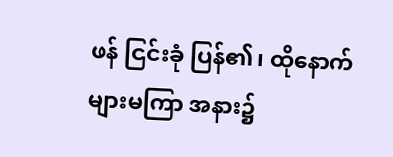ဖန် ငြင်းခုံ ပြန်၏၊ ထိုနောက်များမကြာ အနား၌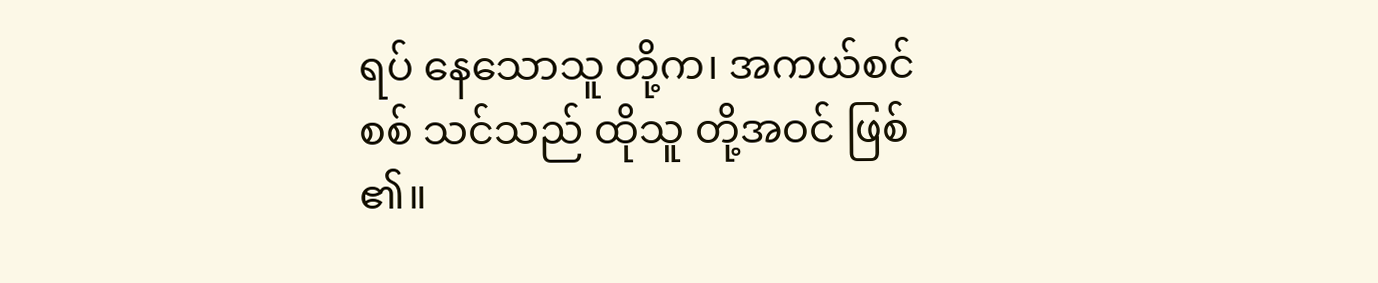ရပ် နေသောသူ တို့က၊ အကယ်စင်စစ် သင်သည် ထိုသူ တို့အဝင် ဖြစ် ၏။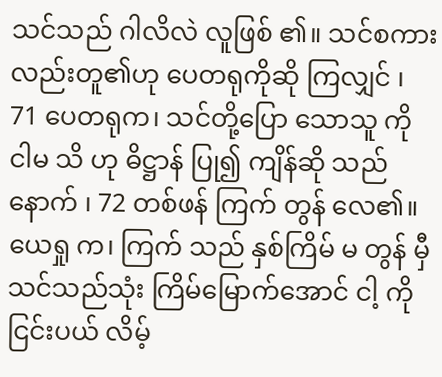သင်သည် ဂါလိလဲ လူဖြစ် ၏။ သင်စကားလည်းတူ၏ဟု ပေတရုကိုဆို ကြလျှင် ၊ 71 ပေတရုက၊ သင်တို့ပြော သောသူ ကို ငါမ သိ ဟု ဓိဋ္ဌာန် ပြု၍ ကျိန်ဆို သည်နောက် ၊ 72 တစ်ဖန် ကြက် တွန် လေ၏။ ယေရှု က၊ ကြက် သည် နှစ်ကြိမ် မ တွန် မှီ သင်သည်သုံး ကြိမ်မြောက်အောင် ငါ့ ကို ငြင်းပယ် လိမ့်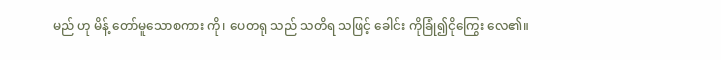မည် ဟု မိန့် တော်မူသောစကား ကို၊ ပေတရု သည် သတိရ သဖြင့် ခေါင်း ကိုခြုံ၍ငိုကြွေး လေ၏။